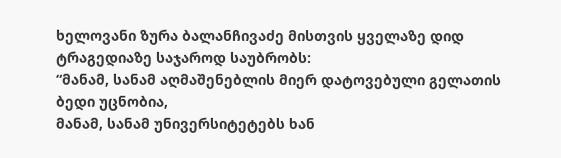ხელოვანი ზურა ბალანჩივაძე მისთვის ყველაზე დიდ ტრაგედიაზე საჯაროდ საუბრობს:
“მანამ, სანამ აღმაშენებლის მიერ დატოვებული გელათის ბედი უცნობია,
მანამ, სანამ უნივერსიტეტებს ხან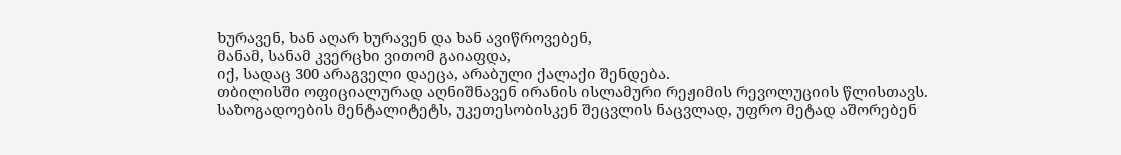ხურავენ, ხან აღარ ხურავენ და ხან ავიწროვებენ,
მანამ, სანამ კვერცხი ვითომ გაიაფდა,
იქ, სადაც 300 არაგველი დაეცა, არაბული ქალაქი შენდება.
თბილისში ოფიციალურად აღნიშნავენ ირანის ისლამური რეჟიმის რევოლუციის წლისთავს.
საზოგადოების მენტალიტეტს, უკეთესობისკენ შეცვლის ნაცვლად, უფრო მეტად აშორებენ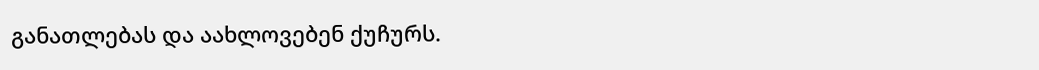განათლებას და აახლოვებენ ქუჩურს.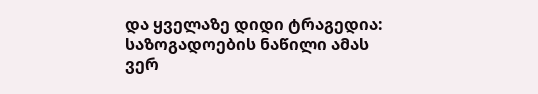და ყველაზე დიდი ტრაგედია: საზოგადოების ნაწილი ამას ვერ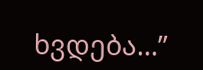ხვდება…”